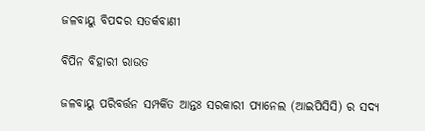ଜଳବାୟୁ ବିପଦର ସତର୍କବାଣୀ

ବିପିନ ବିହାରୀ ରାଉତ

ଜଳବାୟୁ ପରିବର୍ତ୍ତନ ସମ୍ପର୍କିତ ଆନ୍ତଃ ସରକାରୀ ପ୍ୟାନେଲ (ଆଇପିସିସି) ର ସଦ୍ୟ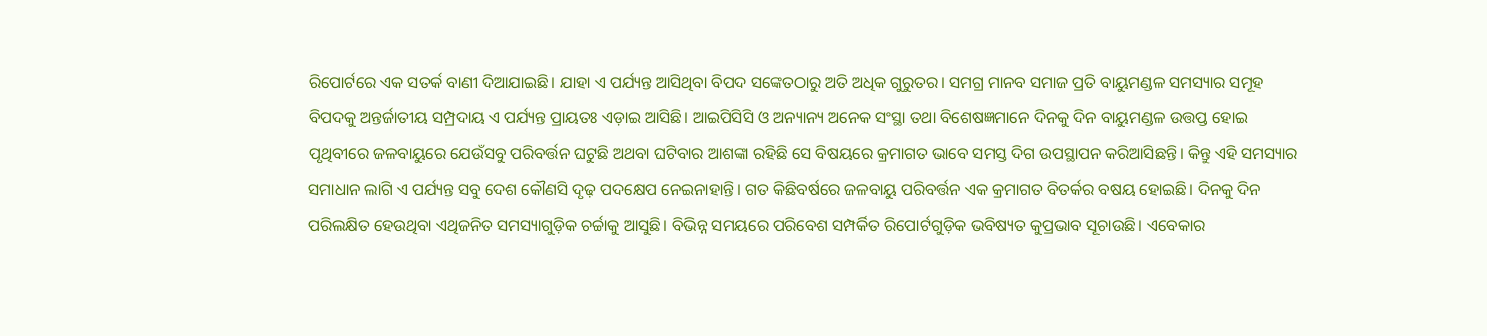ରିପୋର୍ଟରେ ଏକ ସତର୍କ ବାଣୀ ଦିଆଯାଇଛି। ଯାହା ଏ ପର୍ଯ୍ୟନ୍ତ ଆସିଥିବା ବିପଦ ସଙ୍କେତଠାରୁ ଅତି ଅଧିକ ଗୁରୁତର। ସମଗ୍ର ମାନବ ସମାଜ ପ୍ରତି ବାୟୁମଣ୍ଡଳ ସମସ୍ୟାର ସମୂହ ବିପଦକୁ ଅନ୍ତର୍ଜାତୀୟ ସମ୍ପ୍ରଦାୟ ଏ ପର୍ଯ୍ୟନ୍ତ ପ୍ରାୟତଃ ଏଡ଼ାଇ ଆସିଛି। ଆଇପିସିସି ଓ ଅନ୍ୟାନ୍ୟ ଅନେକ ସଂସ୍ଥା ତଥା ବିଶେଷଜ୍ଞମାନେ ଦିନକୁ ଦିନ ବାୟୁମଣ୍ଡଳ ଉତ୍ତପ୍ତ ହୋଇ ପୃଥିବୀରେ ଜଳବାୟୁରେ ଯେଉଁସବୁ ପରିବର୍ତ୍ତନ ଘଟୁଛି ଅଥବା ଘଟିବାର ଆଶଙ୍କା ରହିଛି ସେ ବିଷୟରେ କ୍ରମାଗତ ଭାବେ ସମସ୍ତ ଦିଗ ଉପସ୍ଥାପନ କରିଆସିଛନ୍ତି। କିନ୍ତୁ ଏହି ସମସ୍ୟାର ସମାଧାନ ଲାଗି ଏ ପର୍ଯ୍ୟନ୍ତ ସବୁ ଦେଶ କୌଣସି ଦୃଢ଼ ପଦକ୍ଷେପ ନେଇନାହାନ୍ତି। ଗତ କିଛିବର୍ଷରେ ଜଳବାୟୁ ପରିବର୍ତ୍ତନ ଏକ କ୍ରମାଗତ ବିତର୍କର ବଷୟ ହୋଇଛି। ଦିନକୁ ଦିନ ପରିଲକ୍ଷିତ ହେଉଥିବା ଏଥିଜନିତ ସମସ୍ୟାଗୁଡ଼ିକ ଚର୍ଚ୍ଚାକୁ ଆସୁଛି। ବିଭିନ୍ନ ସମୟରେ ପରିବେଶ ସମ୍ପର୍କିତ ରିପୋର୍ଟଗୁଡ଼ିକ ଭବିଷ୍ୟତ କୁପ୍ରଭାବ ସୂଚାଉଛି। ଏବେକାର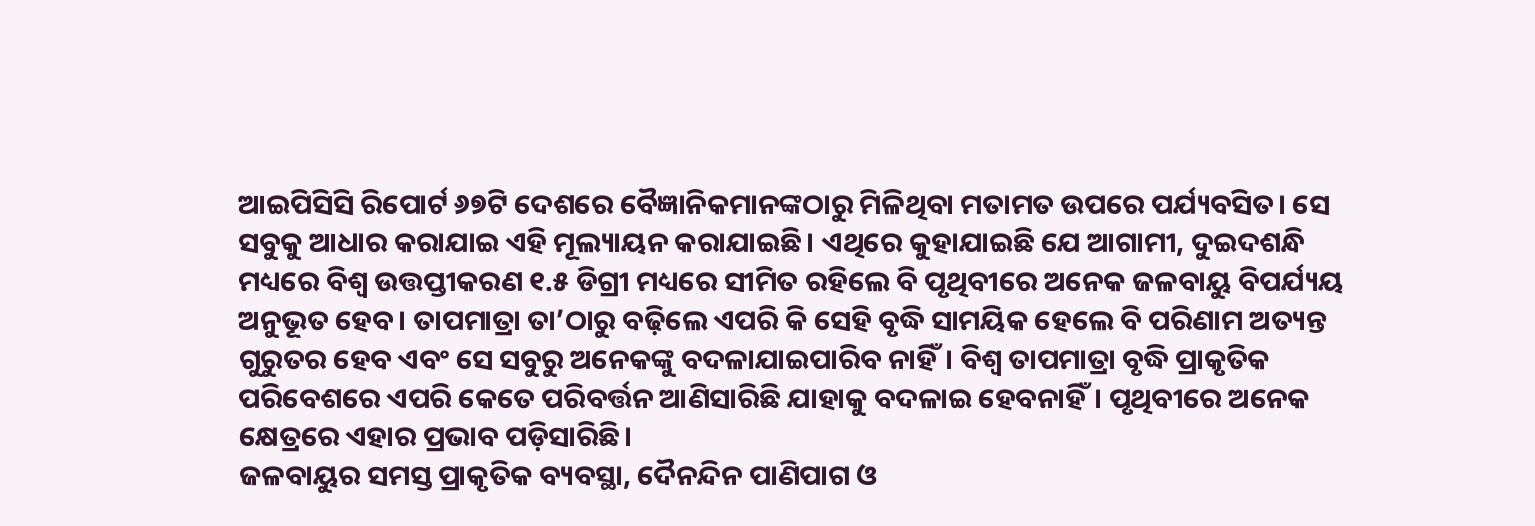ଆଇପିସିସି ରିପୋର୍ଟ ୬୭ଟି ଦେଶରେ ବୈଜ୍ଞାନିକମାନଙ୍କଠାରୁ ମିଳିଥିବା ମତାମତ ଉପରେ ପର୍ଯ୍ୟବସିତ। ସେ ସବୁକୁ ଆଧାର କରାଯାଇ ଏହି ମୂଲ୍ୟାୟନ କରାଯାଇଛି। ଏଥିରେ କୁହାଯାଇଛି ଯେ ଆଗାମୀ, ଦୁଇଦଶନ୍ଧି ମଧ୍ୟରେ ବିଶ୍ୱ ଉତ୍ତପ୍ତୀକରଣ ୧.୫ ଡିଗ୍ରୀ ମଧ୍ୟରେ ସୀମିତ ରହିଲେ ବି ପୃଥିବୀରେ ଅନେକ ଜଳବାୟୁ ବିପର୍ଯ୍ୟୟ ଅନୁଭୂତ ହେବ। ତାପମାତ୍ରା ତା’ଠାରୁ ବଢ଼ିଲେ ଏପରି କି ସେହି ବୃଦ୍ଧି ସାମୟିକ ହେଲେ ବି ପରିଣାମ ଅତ୍ୟନ୍ତ ଗୁରୁତର ହେବ ଏବଂ ସେ ସବୁରୁ ଅନେକଙ୍କୁ ବଦଳାଯାଇପାରିବ ନାହିଁ। ବିଶ୍ୱ ତାପମାତ୍ରା ବୃଦ୍ଧି ପ୍ରାକୃତିକ ପରିବେଶରେ ଏପରି କେତେ ପରିବର୍ତ୍ତନ ଆଣିସାରିଛି ଯାହାକୁ ବଦଳାଇ ହେବନାହିଁ। ପୃଥିବୀରେ ଅନେକ କ୍ଷେତ୍ରରେ ଏହାର ପ୍ରଭାବ ପଡ଼ିସାରିଛି।
ଜଳବାୟୁର ସମସ୍ତ ପ୍ରାକୃତିକ ବ୍ୟବସ୍ଥା, ଦୈନନ୍ଦିନ ପାଣିପାଗ ଓ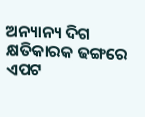ଅନ୍ୟାନ୍ୟ ଦିଗ କ୍ଷତିକାରକ ଢଙ୍ଗରେ ଏପଟ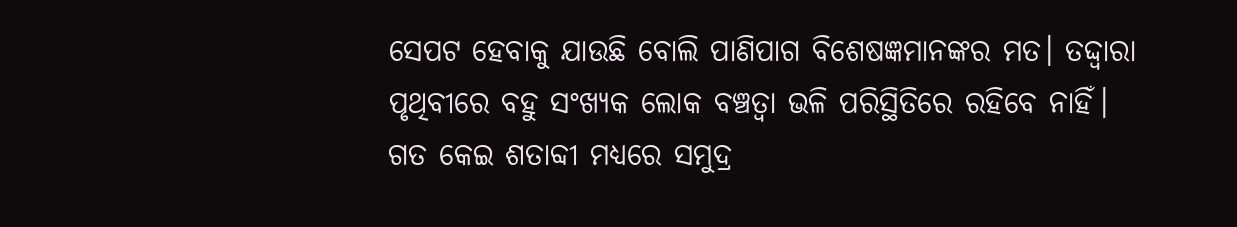ସେପଟ ହେବାକୁ ଯାଉଛି ବୋଲି ପାଣିପାଗ ବିଶେଷଜ୍ଞମାନଙ୍କର ମତ। ତଦ୍ଦ୍ବାରା ପୃଥିବୀରେ ବହୁ ସଂଖ୍ୟକ ଲୋକ ବଞ୍ଚତ୍ବା ଭଳି ପରିସ୍ଥିତିରେ ରହିବେ ନାହିଁ। ଗତ କେଇ ଶତାବ୍ଦୀ ମଧ୍ୟରେ ସମୁଦ୍ର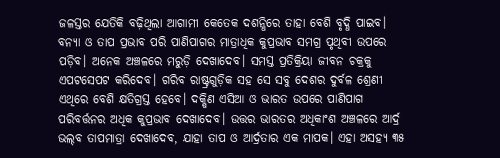ଜଳସ୍ତର ଯେତିକି ବଢ଼ିଥିଲା ଆଗାମୀ କେତେକ ଦଶନ୍ଧିରେ ତାହା ବେଶି ବୃଦ୍ଧି ପାଇବ। ବନ୍ୟା ଓ ତାପ ପ୍ରଭାବ ପରି ପାଣିପାଗର ମାତ୍ରାଧିକ କୁପ୍ରଭାବ ସମଗ୍ର ପୃଥିବୀ ଉପରେ ପଡ଼ିବ। ଅନେକ ଅଞ୍ଚଳରେ ମରୁଡ଼ି ଦେଖାଦେବ। ସମସ୍ତ ପ୍ରତିକ୍ରିୟା ଜୀବନ ଚକ୍ରକୁ ଏପଟସେପଟ କରିଦେବ। ଗରିବ ରାଷ୍ଟ୍ରଗୁଡ଼ିକ ସହ ସେ ସବୁ ଦେଶର ଦୁର୍ବଳ ଶ୍ରେଣୀ ଏଥିରେ ବେଶି କ୍ଷତିଗ୍ରସ୍ତ ହେବେ। ଦକ୍ଷିଣ ଏସିଆ ଓ ଭାରତ ଉପରେ ପାଣିପାଗ ପରିବର୍ତ୍ତନର ଅଧିକ କୁପ୍ରଭାବ ଦେଖାଦେବ। ଉତ୍ତର ଭାରତର ଅଧିକାଂଶ ଅଞ୍ଚଳରେ ଆର୍ଦ୍ର ଭଲ୍‌ବ ତାପମାତ୍ରା ଦେଖାଦେବ, ଯାହା ତାପ ଓ ଆର୍ଦ୍ରତାର ଏକ ମାପକ। ଏହା ଅସହ୍ୟ ୩୫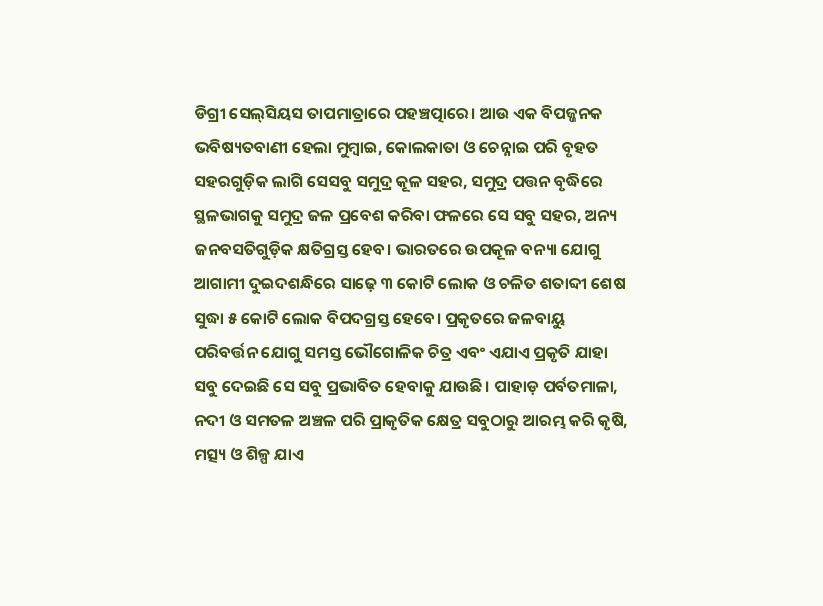ଡିଗ୍ରୀ ସେଲ୍‌ସିୟସ ତାପମାତ୍ରାରେ ପହଞ୍ଚତ୍ପାରେ। ଆଉ ଏକ ବିପଜ୍ଜନକ ଭବିଷ୍ୟତବାଣୀ ହେଲା ମୁମ୍ବାଇ, କୋଲକାତା ଓ ଚେନ୍ନାଇ ପରି ବୃହତ ସହରଗୁଡ଼ିକ ଲାଗି ସେସବୁ ସମୁଦ୍ର କୂଳ ସହର, ସମୁଦ୍ର ପତ୍ତନ ବୃଦ୍ଧିରେ ସ୍ଥଳଭାଗକୁ ସମୁଦ୍ର ଜଳ ପ୍ରବେଶ କରିବା ଫଳରେ ସେ ସବୁ ସହର, ଅନ୍ୟ ଜନବସତିଗୁଡ଼ିକ କ୍ଷତିଗ୍ରସ୍ତ ହେବ। ଭାରତରେ ଉପକୂଳ ବନ୍ୟା ଯୋଗୁ ଆଗାମୀ ଦୁଇଦଶନ୍ଧିରେ ସାଢ଼େ ୩ କୋଟି ଲୋକ ଓ ଚଳିତ ଶତାବ୍ଦୀ ଶେଷ ସୁଦ୍ଧା ୫ କୋଟି ଲୋକ ବିପଦଗ୍ରସ୍ତ ହେବେ। ପ୍ରକୃତରେ ଜଳବାୟୁ ପରିବର୍ତ୍ତନ ଯୋଗୁ ସମସ୍ତ ଭୌଗୋଳିକ ଚିତ୍ର ଏବଂ ଏଯାଏ ପ୍ରକୃତି ଯାହା ସବୁ ଦେଇଛି ସେ ସବୁ ପ୍ରଭାବିତ ହେବାକୁ ଯାଉଛି। ପାହାଡ଼ ପର୍ବତମାଳା, ନଦୀ ଓ ସମତଳ ଅଞ୍ଚଳ ପରି ପ୍ରାକୃତିକ କ୍ଷେତ୍ର ସବୁଠାରୁ ଆରମ୍ଭ କରି କୃଷି, ମତ୍ସ୍ୟ ଓ ଶିଳ୍ପ ଯାଏ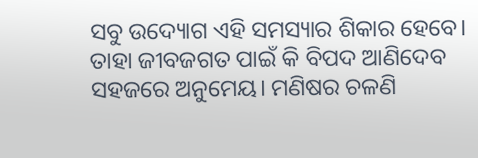ସବୁ ଉଦ୍ୟୋଗ ଏହି ସମସ୍ୟାର ଶିକାର ହେବେ। ତାହା ଜୀବଜଗତ ପାଇଁ କି ବିପଦ ଆଣିଦେବ ସହଜରେ ଅନୁମେୟ। ମଣିଷର ଚଳଣି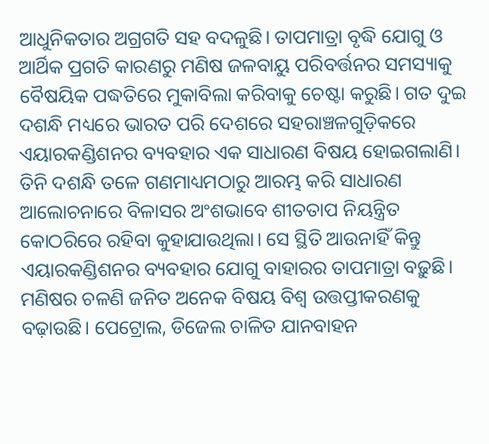ଆଧୁନିକତାର ଅଗ୍ରଗତି ସହ ବଦଳୁଛି। ତାପମାତ୍ରା ବୃଦ୍ଧି ଯୋଗୁ ଓ ଆର୍ଥିକ ପ୍ରଗତି କାରଣରୁ ମଣିଷ ଜଳବାୟୁ ପରିବର୍ତ୍ତନର ସମସ୍ୟାକୁ ବୈଷୟିକ ପଦ୍ଧତିରେ ମୁକାବିଲା କରିବାକୁ ଚେଷ୍ଟା କରୁଛି। ଗତ ଦୁଇ ଦଶନ୍ଧି ମଧ୍ୟରେ ଭାରତ ପରି ଦେଶରେ ସହରାଞ୍ଚଳଗୁଡ଼ିକରେ ଏୟାରକଣ୍ଡିଶନର ବ୍ୟବହାର ଏକ ସାଧାରଣ ବିଷୟ ହୋଇଗଲାଣି। ତିନି ଦଶନ୍ଧି ତଳେ ଗଣମାଧ୍ୟମଠାରୁ ଆରମ୍ଭ କରି ସାଧାରଣ ଆଲୋଚନାରେ ବିଳାସର ଅଂଶଭାବେ ଶୀତତାପ ନିୟନ୍ତ୍ରିତ କୋଠରିରେ ରହିବା କୁହାଯାଉଥିଲା। ସେ ସ୍ଥିତି ଆଉନାହିଁ କିନ୍ତୁ ଏୟାରକଣ୍ଡିଶନର ବ୍ୟବହାର ଯୋଗୁ ବାହାରର ତାପମାତ୍ରା ବଢ଼ୁଛି। ମଣିଷର ଚଳଣି ଜନିତ ଅନେକ ବିଷୟ ବିଶ୍ୱ ଉତ୍ତପ୍ତୀକରଣକୁ ବଢ଼ାଉଛି। ପେଟ୍ରୋଲ, ଡିଜେଲ ଚାଳିତ ଯାନବାହନ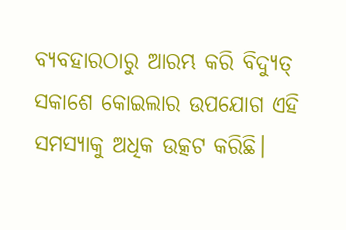ବ୍ୟବହାରଠାରୁ ଆରମ୍ଭ କରି ବିଦ୍ୟୁତ୍‌ ସକାଶେ କୋଇଲାର ଉପଯୋଗ ଏହି ସମସ୍ୟାକୁ ଅଧିକ ଉତ୍କଟ କରିଛି।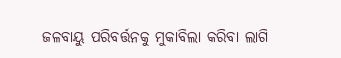ଜଳବାୟୁ ପରିବର୍ତ୍ତନକୁ ମୁକାବିଲା କରିବା ଲାଗି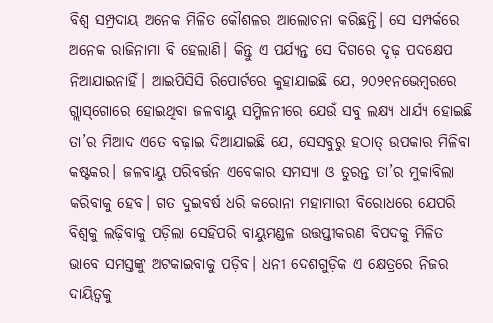ବିଶ୍ୱ ସମ୍ପ୍ରଦାୟ ଅନେକ ମିଳିତ କୌଶଳର ଆଲୋଚନା କରିଛନ୍ତି। ସେ ସମ୍ପର୍କରେ ଅନେକ ରାଜିନାମା ବି ହେଲାଣି। କିନ୍ତୁ ଏ ପର୍ଯ୍ୟନ୍ତ ସେ ଦିଗରେ ଦୃଢ଼ ପଦକ୍ଷେପ ନିଆଯାଇନାହିଁ। ଆଇପିସିସି ରିପୋର୍ଟରେ କୁହାଯାଇଛି ଯେ, ୨୦୨୧ନଭେମ୍ବରରେ ଗ୍ଲାସ୍‌ଗୋରେ ହୋଇଥିବା ଜଳବାୟୁ ସମ୍ମିଳନୀରେ ଯେଉଁ ସବୁ ଲକ୍ଷ୍ୟ ଧାର୍ଯ୍ୟ ହୋଇଛି ତା’ର ମିଆଦ ଏତେ ବଢ଼ାଇ ଦିଆଯାଇଛି ଯେ, ସେସବୁରୁ ହଠାତ୍‌ ଉପକାର ମିଳିବା କଷ୍ଟକର। ଜଳବାୟୁ ପରିବର୍ତ୍ତନ ଏବେକାର ସମସ୍ୟା ଓ ତୁରନ୍ତ ତା’ର ମୁକାବିଲା କରିବାକୁ ହେବ। ଗତ ଦୁଇବର୍ଷ ଧରି କରୋନା ମହାମାରୀ ବିରୋଧରେ ଯେପରି ବିଶ୍ୱକୁ ଲଢ଼ିବାକୁ ପଡ଼ିଲା ସେହିପରି ବାୟୁମଣ୍ଡଳ ଉତ୍ତପ୍ତୀକରଣ ବିପଦକୁ ମିଳିତ ଭାବେ ସମସ୍ତଙ୍କୁ ଅଟକାଇବାକୁ ପଡ଼ିବ। ଧନୀ ଦେଶଗୁଡ଼ିକ ଏ କ୍ଷେତ୍ରରେ ନିଜର ଦାୟିତ୍ୱକୁ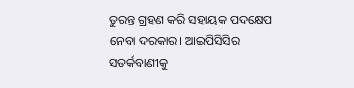ତୁରନ୍ତ ଗ୍ରହଣ କରି ସହାୟକ ପଦକ୍ଷେପ ନେବା ଦରକାର। ଆଇପିସିସିର ସତର୍କବାଣୀକୁ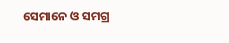ସେମାନେ ଓ ସମଗ୍ର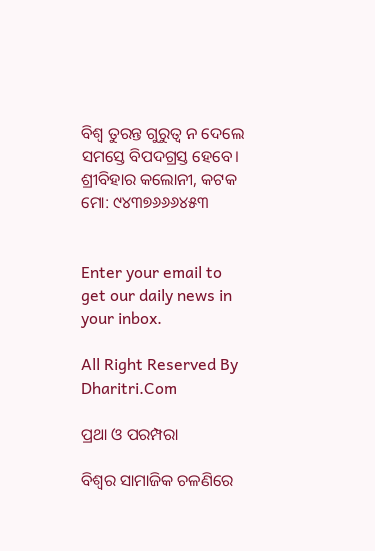ବିଶ୍ୱ ତୁରନ୍ତ ଗୁରୁତ୍ୱ ନ ଦେଲେ ସମସ୍ତେ ବିପଦଗ୍ରସ୍ତ ହେବେ।
ଶ୍ରୀବିହାର କଲୋନୀ, କଟକ
ମୋ: ୯୪୩୭୬୬୬୪୫୩


Enter your email to get our daily news in your inbox.

All Right Reserved By Dharitri.Com

ପ୍ରଥା ଓ ପରମ୍ପରା

ବିଶ୍ୱର ସାମାଜିକ ଚଳଣିରେ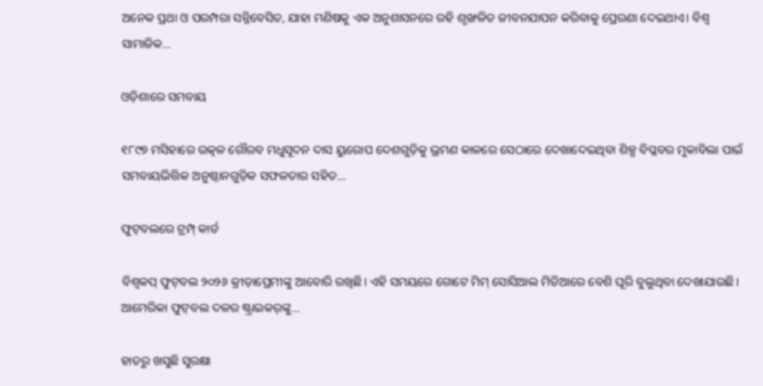ଅନେକ ପ୍ରଥା ଓ ପରମ୍ପରା ସନ୍ନିବେସିତ, ଯାହା ମଣିଷକୁ ଏକ ଅନୁଶାସନରେ ରହି ଶୃଙ୍ଖଳିତ ଜୀବନଯାପନ କରିବାକୁ ପ୍ରେରଣା ଦେଇଥାଏ। ବିଶ୍ୱ ସାମାଜିକ…

ଓଡ଼ିଶାରେ ସମବାୟ

୧୮୯୭ ମସିହାରେ ଉତ୍କଳ ଗୌରବ ମଧୁସୂଦନ ଦାସ ୟୁରୋପ ଦେଶଗୁଡ଼ିକୁ ଭ୍ରମଣ କାଳରେ ସେଠାରେ ଦେଖାଦେଇଥିବା ଶିଳ୍ପ ବିପ୍ଳବର ମୁକାବିଲା ପାଇଁ ସମବାୟଭିତ୍ତିକ ଅନୁଷ୍ଠାନଗୁଡ଼ିକ ସଫଳତାର ସହିତ…

ଫୁଟ୍‌ବଲରେ ଟ୍ରମ୍ପ୍‌ କାର୍ଡ

ବିଶ୍ୱକପ୍‌ ଫୁଟ୍‌ବଲ ୨୦୨୬ କ୍ରୀଡ଼ାପ୍ରେମୀଙ୍କୁ ଆବୋରି ରଖିଛି। ଏହି ସମୟରେ ଗୋଟେ ମିମ୍‌ ସୋସିଆଲ ମିଡିଆରେ ବେଶି ଘୂରି ବୁଲୁଥିବା ଦେଖାଯାଉଛି। ଆମେରିକା ଫୁଟ୍‌ବଲ ଦଳର ଷ୍ଟ୍ରାଇକର୍‌ଙ୍କୁ…

ହାତରୁ ଖସୁଛି ସୁରକ୍ଷା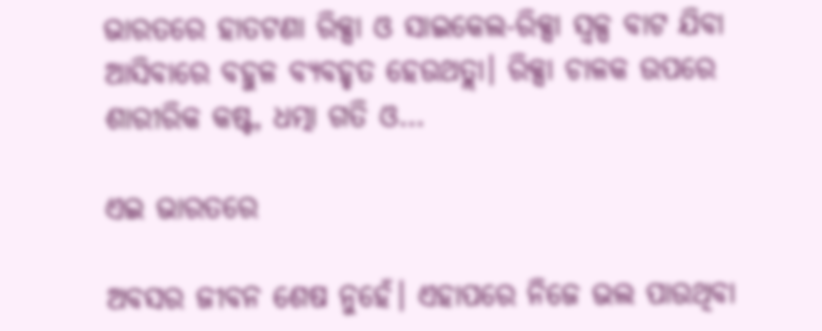ଭାରତରେ ହାତଟଣା ରିକ୍ସା ଓ ସାଇକେଲ-ରିକ୍ସା ସ୍ବଳ୍ପ ବାଟ ଯିବା ଆସିବାରେ ବହୁଳ ବ୍ୟବହୃତ ହେଉଥତ୍ଲା। ରିକ୍ସା ଚାଳକ ଉପରେ ଶାରୀରିକ କଷ୍ଟ, ଧତ୍ମା ଗତି ଓ…

ଏଇ ଭାରତରେ

ଅବସର ଜୀବନ ଶେଷ ନୁହେଁ। ଏହାପରେ ନିଜେ ଭଲ ପାଉଥିବା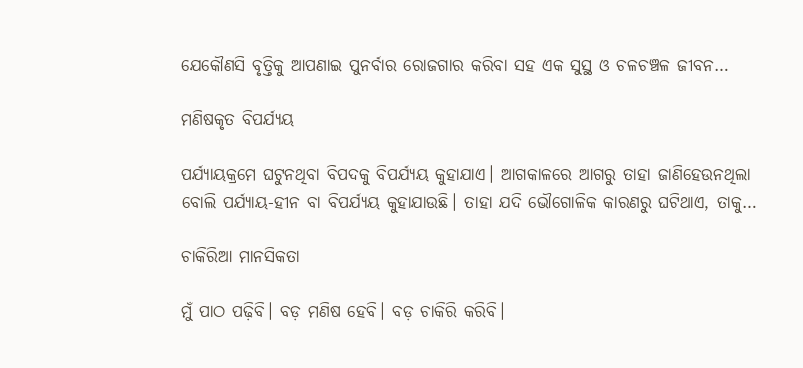ଯେକୌଣସି ବୃତ୍ତିକୁ ଆପଣାଇ ପୁନର୍ବାର ରୋଜଗାର କରିବା ସହ ଏକ ସୁସ୍ଥ ଓ ଚଳଚଞ୍ଚଳ ଜୀବନ…

ମଣିଷକୃତ ବିପର୍ଯ୍ୟୟ

ପର୍ଯ୍ୟାୟକ୍ରମେ ଘଟୁନଥିବା ବିପଦକୁ ବିପର୍ଯ୍ୟୟ କୁହାଯାଏ। ଆଗକାଳରେ ଆଗରୁ ତାହା ଜାଣିହେଉନଥିଲା ବୋଲି ପର୍ଯ୍ୟାୟ-ହୀନ ବା ବିପର୍ଯ୍ୟୟ କୁହାଯାଉଛି। ତାହା ଯଦି ଭୌଗୋଳିକ କାରଣରୁ ଘଟିଥାଏ, ତାକୁ…

ଚାକିରିଆ ମାନସିକତା

ମୁଁ ପାଠ ପଢ଼ିବି। ବଡ଼ ମଣିଷ ହେବି। ବଡ଼ ଚାକିରି କରିବି।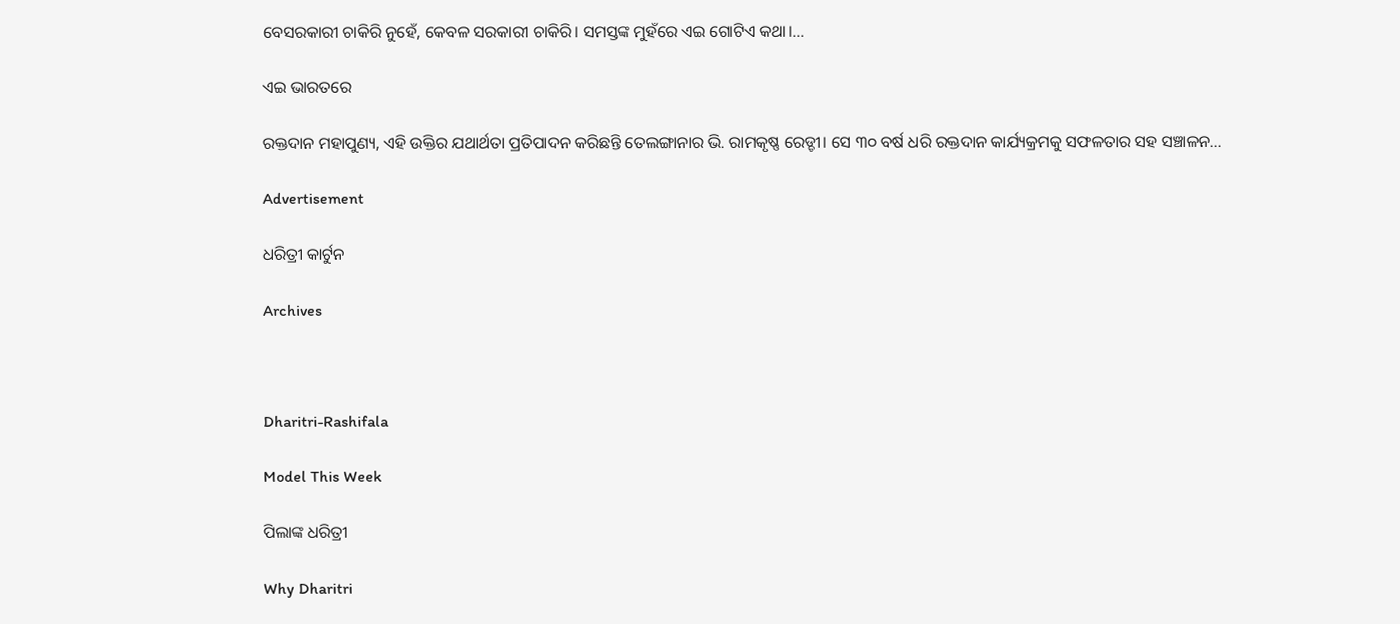ବେସରକାରୀ ଚାକିରି ନୁହେଁ, କେବଳ ସରକାରୀ ଚାକିରି। ସମସ୍ତଙ୍କ ମୁହଁରେ ଏଇ ଗୋଟିଏ କଥା।…

ଏଇ ଭାରତରେ

ରକ୍ତଦାନ ମହାପୁଣ୍ୟ, ଏହି ଉକ୍ତିର ଯଥାର୍ଥତା ପ୍ରତିପାଦନ କରିଛନ୍ତି ତେଲଙ୍ଗାନାର ଭି. ରାମକୃଷ୍ଣ ରେଡ୍ଡୀ। ସେ ୩୦ ବର୍ଷ ଧରି ରକ୍ତଦାନ କାର୍ଯ୍ୟକ୍ରମକୁ ସଫଳତାର ସହ ସଞ୍ଚାଳନ…

Advertisement

ଧରିତ୍ରୀ କାର୍ଟୁନ

Archives



Dharitri-Rashifala

Model This Week

ପିଲାଙ୍କ ଧରିତ୍ରୀ

Why Dharitri